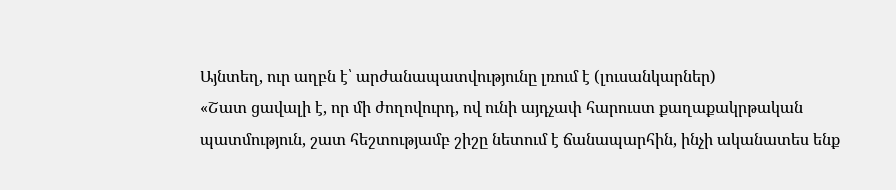Այնտեղ, ուր աղբն է՝ արժանապատվությունը լռում է (լուսանկարներ)
«Շատ ցավալի է, որ մի ժողովուրդ, ով ունի այդչափ հարուստ քաղաքակրթական պատմություն, շատ հեշտությամբ շիշը նետում է ճանապարհին, ինչի ականատես ենք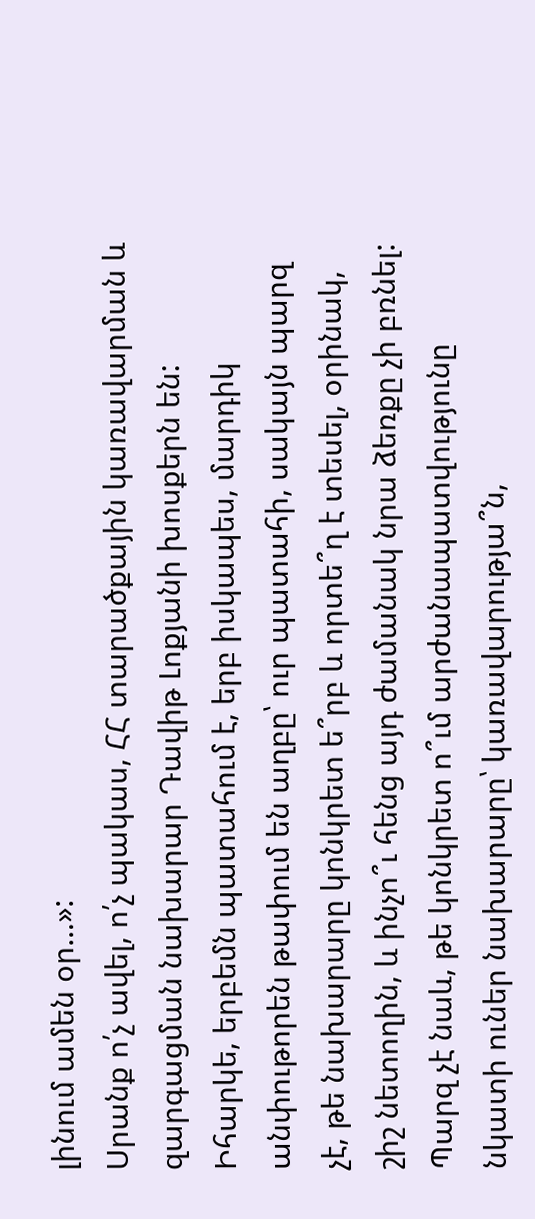լինում ամեն օր…»:
Սրանք ո՛չ ավել, ո՛չ պակաս, ՀՀ տարածքային կառավարման և զարգացման նախարար Դավիթ Լոքյանի խոսքերն են: Իհարկե, երբեմն պատահում է, երբ իսկապես, մարդիկ անփութորեն թափում են աղբը՝ ուր պատահի, սակայն պարզ չէ, թե նախարարը կոնկրետ ե՞րբ և որտե՞ղ է տեսել, օրինակ, շիշ նետողին, և ինչո՞ւ հենց այդ ժամանակ նրա ձեռքը չի բռնել:
Պարզ չէ նաև, թե կոնկրետ ո՞ւմ արժանապատվությունը նկատի ուներ նախարարը՝ կառավարությա՞ն,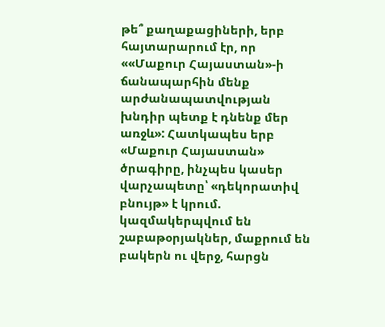թե՞ քաղաքացիների, երբ հայտարարում էր, որ ««Մաքուր Հայաստան»-ի ճանապարհին մենք արժանապատվության խնդիր պետք է դնենք մեր առջև»: Հատկապես երբ «Մաքուր Հայաստան» ծրագիրը, ինչպես կասեր վարչապետը՝ «դեկորատիվ բնույթ» է կրում. կազմակերպվում են շաբաթօրյակներ, մաքրում են բակերն ու վերջ, հարցն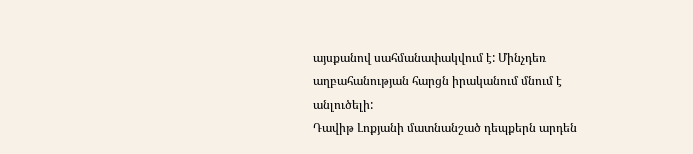այսքանով սահմանափակվում է: Մինչդեռ աղբահանության հարցն իրականում մնում է անլուծելի:
Դավիթ Լոքյանի մատնանշած դեպքերն արդեն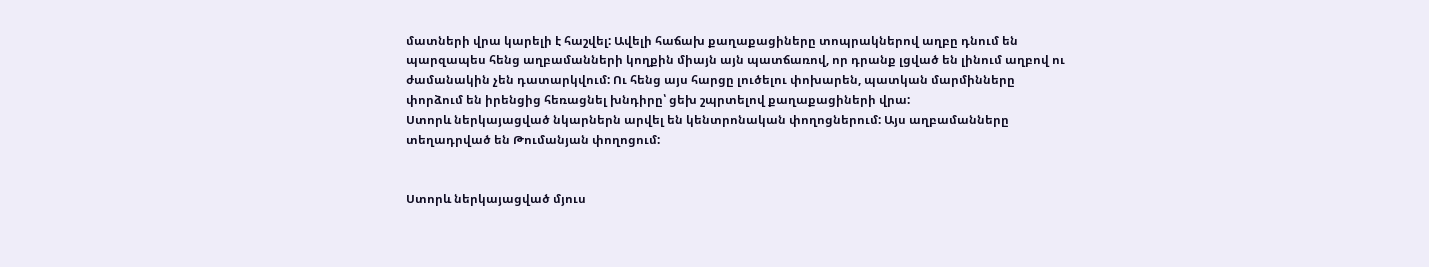մատների վրա կարելի է հաշվել: Ավելի հաճախ քաղաքացիները տոպրակներով աղբը դնում են պարզապես հենց աղբամանների կողքին միայն այն պատճառով, որ դրանք լցված են լինում աղբով ու ժամանակին չեն դատարկվում: Ու հենց այս հարցը լուծելու փոխարեն, պատկան մարմինները փորձում են իրենցից հեռացնել խնդիրը՝ ցեխ շպրտելով քաղաքացիների վրա:
Ստորև ներկայացված նկարներն արվել են կենտրոնական փողոցներում: Այս աղբամանները տեղադրված են Թումանյան փողոցում:


Ստորև ներկայացված մյուս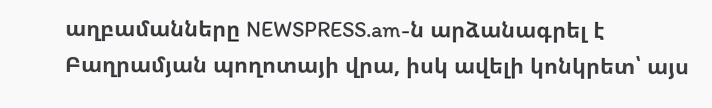աղբամանները NEWSPRESS.am-ն արձանագրել է Բաղրամյան պողոտայի վրա, իսկ ավելի կոնկրետ՝ այս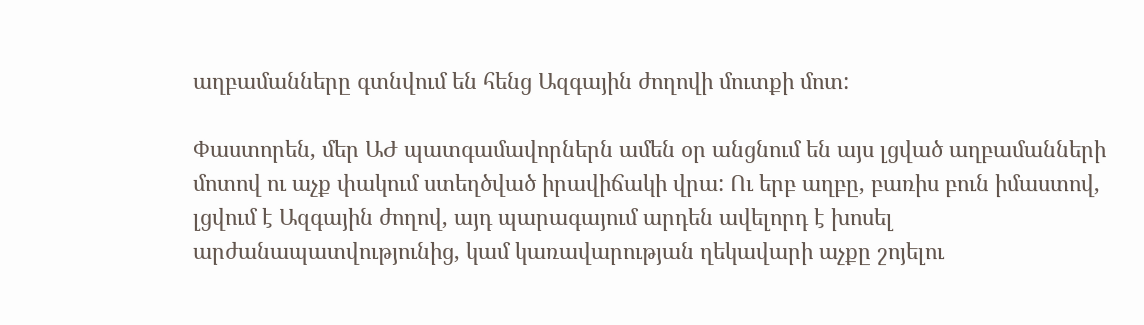աղբամանները գտնվում են հենց Ազգային ժողովի մուտքի մոտ:

Փաստորեն, մեր ԱԺ պատգամավորներն ամեն օր անցնում են այս լցված աղբամանների մոտով ու աչք փակում ստեղծված իրավիճակի վրա: Ու երբ աղբը, բառիս բուն իմաստով, լցվում է Ազգային ժողով, այդ պարագայում արդեն ավելորդ է խոսել արժանապատվությունից, կամ կառավարության ղեկավարի աչքը շոյելու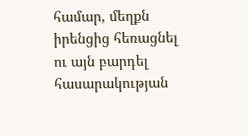համար, մեղքն իրենցից հեռացնել ու այն բարդել հասարակության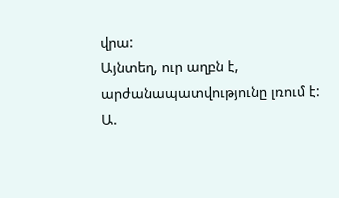վրա:
Այնտեղ, ուր աղբն է, արժանապատվությունը լռում է:
Ա.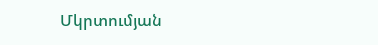Մկրտումյան